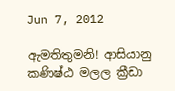Jun 7, 2012

ඇමතිතුමනි! ආසියානු කණිෂ්ඨ මලල ක්‍රීඩා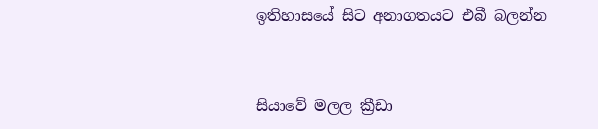ඉතිහාසයේ සිට අනාගතයට එබී බලන්න


සියාවේ මලල ක්‍රීඩා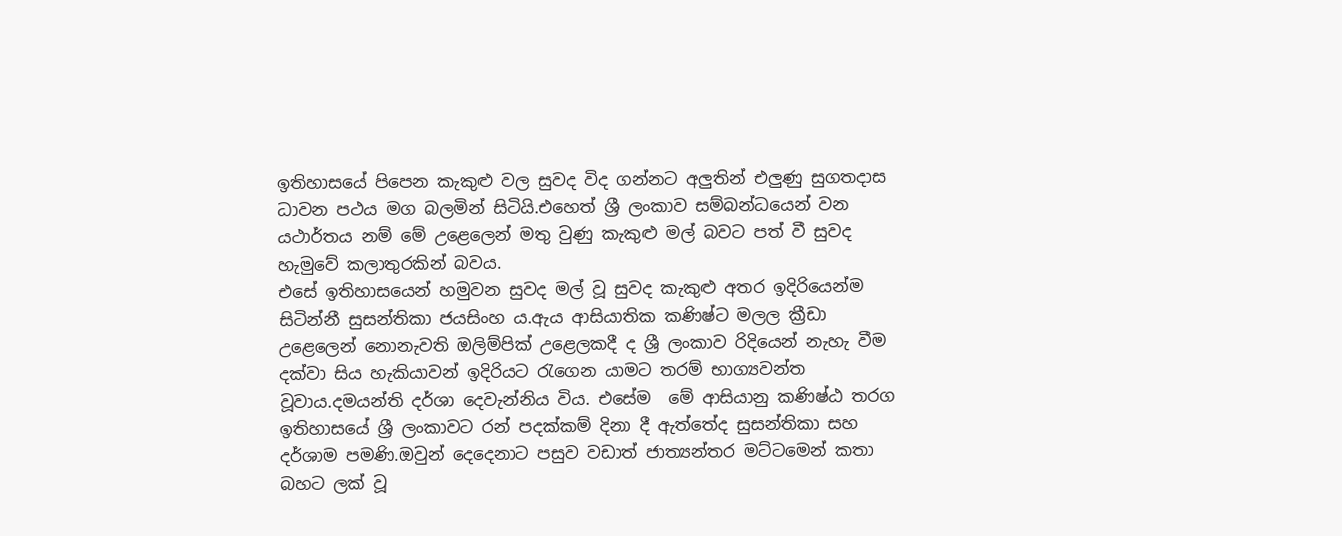ඉතිහාසයේ පිපෙන කැකුළු වල සුවද විද ගන්නට අලුතින් එලුණු සුගතදාස ධාවන පථය මග බලමින් සිටියි.එහෙත් ශ්‍රී ලංකාව සම්බන්ධයෙන් වන යථාර්තය නම් මේ උළෙලෙන් මතු වුණු කැකුළු මල් බවට පත් වී සුවද හැමුවේ කලාතුරකින් බවය.
එසේ ඉතිහාසයෙන් හමුවන සුවද මල් වූ සුවද කැකුළු අතර ඉදිරියෙන්ම සිටින්නී සුසන්තිකා ජයසිංහ ය.ඇය ආසියාතික කණිෂ්ට මලල ක්‍රීඩා උළෙලෙන් නොනැවති ඔලිම්පික් උළෙලකදී ද ශ්‍රී ලංකාව රිදියෙන් නැහැ වීම දක්වා සිය හැකියාවන් ඉදිරියට රැගෙන යාමට තරම් භාග්‍යවන්ත වූවාය.දමයන්ති දර්ශා දෙවැන්නිය විය. එසේම  මේ ආසියානු කණිෂ්ඨ තරග ඉතිහාසයේ ශ්‍රී ලංකාවට රන් පදක්කම් දිනා දී ඇත්තේද සුසන්තිකා සහ දර්ශාම පමණි.ඔවුන් දෙදෙනාට පසුව වඩාත් ජාත්‍යන්තර මට්ටමෙන් කතා බහට ලක් වූ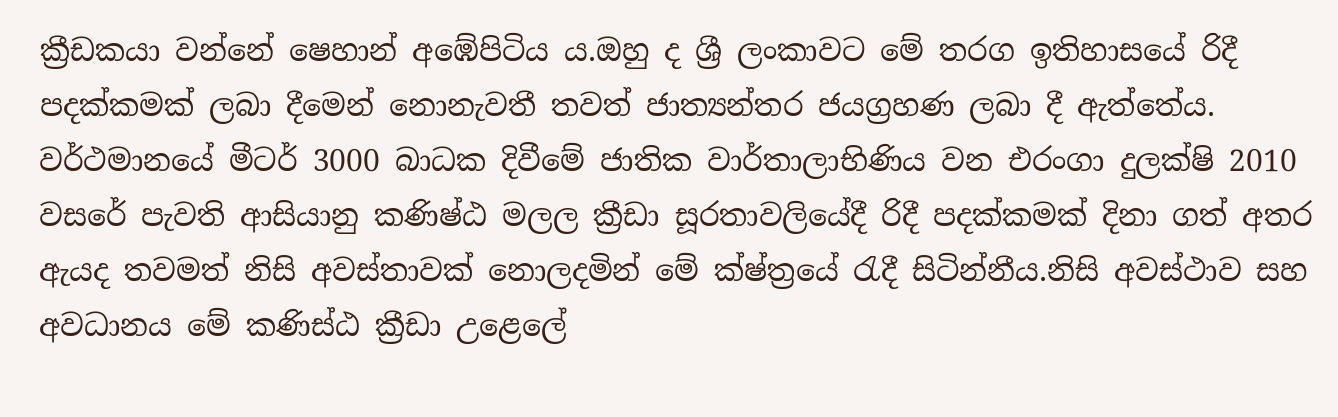ක්‍රීඩකයා වන්නේ ෂෙහාන් අඹේපිටිය ය.ඔහු ද ශ්‍රී ලංකාවට මේ තරග ඉතිහාසයේ රිදී පදක්කමක් ලබා දීමෙන් නොනැවතී තවත් ජාත්‍යන්තර ජයග්‍රහණ ලබා දී ඇත්තේය.
වර්ථමානයේ මීටර් 3000 බාධක දිවීමේ ජාතික වාර්තාලාභිණිය වන එරංගා දුලක්ෂි 2010 වසරේ පැවති ආසියානු කණිෂ්ඨ මලල ක්‍රීඩා සූරතාවලියේදී රිදී පදක්කමක් දිනා ගත් අතර ඇයද තවමත් නිසි අවස්තාවක් නොලදමින් මේ ක්ෂ්ත්‍රයේ රැදී සිටින්නීය.නිසි අවස්ථාව සහ අවධානය මේ කණිස්ඨ ක්‍රීඩා උළෙලේ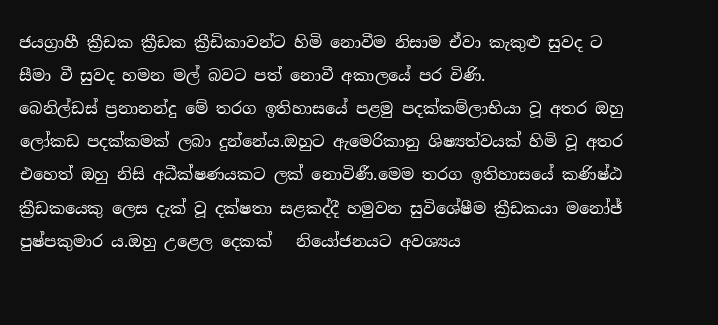ජයග්‍රාහී ක්‍රීඩක ක්‍රීඩක ක්‍රීඩිකාවන්ට හිමි නොවීම නිසාම ඒවා කැකුළු සුවද ට සීමා වී සුවද හමන මල් බවට පත් නොවී අකාලයේ පර විණි.
බෙනිල්ඩස් ප්‍රනානන්දු මේ තරග ඉතිහාසයේ පළමු පදක්කම්ලාභියා වූ අතර ඔහු ලෝකඩ පදක්කමක් ලබා දුන්නේය.ඔහුට ඇමෙරිකානු ශිෂ්‍යත්වයක් හිමි වූ අතර එහෙත් ඔහු නිසි අධීක්ෂණයකට ලක් නොවිණී.මෙම තරග ඉතිහාසයේ කණිෂ්ඨ ක්‍රීඩකයෙකු ලෙස දැක් වූ දක්ෂතා සළකද්දී හමුවන සුවිශේෂීම ක්‍රීඩකයා මනෝජ් පුෂ්පකුමාර ය.ඔහු උළෙල දෙකක්   නියෝජනයට අවශ්‍යය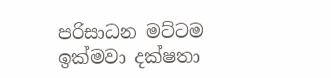පරිසාධන මට්ටම ඉක්මවා දක්ෂතා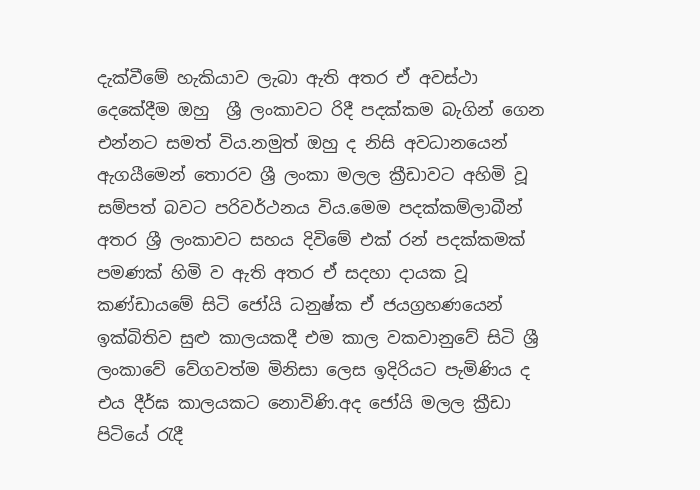දැක්වීමේ හැකියාව ලැබා ඇති අතර ඒ අවස්ථා දෙකේදීම ඔහු  ශ්‍රී ලංකාවට රිදී පදක්කම බැගින් ගෙන එන්නට සමත් විය.නමුත් ඔහු ද නිසි අවධානයෙන් ඇගයීමෙන් තොරව ශ්‍රී ලංකා මලල ක්‍රීඩාවට අහිමි වූ සම්පත් බවට පරිවර්ථනය විය.මෙම පදක්කම්ලාබීන් අතර ශ්‍රී ලංකාවට සහය දිවිමේ එක් රන් පදක්කමක් පමණක් හිමි ව ඇති අතර ඒ සදහා දායක වූ කණ්ඩායමේ සිටි ජෝයි ධනුෂ්ක ඒ ජයග්‍රහණයෙන් ඉක්බිතිව සුළු කාලයකදී එම කාල වකවානුවේ සිටි ශ්‍රී ලංකාවේ වේගවත්ම මිනිසා ලෙස ඉදිරියට පැමිණිය ද එය දීර්ඝ කාලයකට නොවිණි.අද ජෝයි මලල ක්‍රීඩා පිටියේ රැදී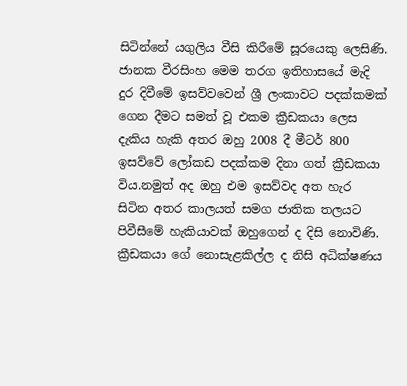සිටින්නේ යගුලිය වීසි කිරීමේ සූරයෙකු ලෙසිණි.
ජානක වීරසිංහ මෙම තරග ඉතිහාසයේ මැදි දුර දිවීමේ ඉසව්වවෙන් ශ්‍රී ලංකාවට පදක්කමක් ගෙන දීමට සමත් වූ එකම ක්‍රීඩකයා ලෙස දැකිය හැකි අතර ඔහු 2008 දී මීටර් 800 ඉසව්වේ ලෝකඩ පදක්කම දිනා ගත් ක්‍රීඩකයා විය.නමුත් අද ඔහු එම ඉසව්වද අත හැර සිටින අතර කාලයත් සමග ජාතික තලයට පිවීසීමේ හැකියාවක් ඔහුගෙන් ද දිසි නොවිණි.
ක්‍රීඩකයා ගේ නොසැළකිල්ල ද නිසි අධික්ෂණය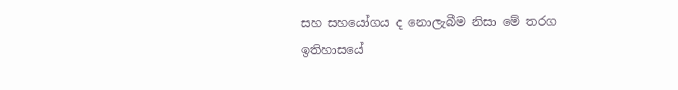සහ සහයෝගය ද නොලැබීම නිසා මේ තරග ඉතිහාසයේ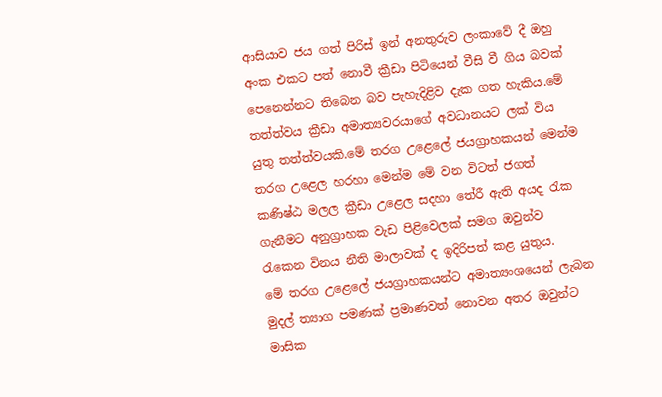ආසියාව ජය ගත් පිරිස් ඉන් අනතුරුව ලංකාවේ දී ඔහු අංක එකට පත් නොවී ක්‍රීඩා පිටියෙන් වීසි වී ගිය බවක් පෙනෙන්නට තිබෙන බව පැහැදිළිව දැක ගත හැකිය.මේ තත්ත්වය ක්‍රීඩා අමාත්‍යවරයාගේ අවධානයට ලක් විය යුතු තත්ත්වයකි.මේ තරග උළෙලේ ජයග්‍රාහකයන් මෙන්ම තරග උළෙල හරහා මෙන්ම මේ වන විටත් ජගත් කණිෂ්ඨ මලල ක්‍රීඩා උළෙල සදහා තේරී ඇති අයද රැක ගැනීමට අනුග්‍රාහක වැඩ පිළිවෙලක් සමග ඔවුන්ව රැකෙන විනය නීති මාලාවක් ද ඉදිරිපත් කළ යුතුය.
මේ තරග උළෙලේ ජයග්‍රාහකයන්ට අමාත්‍යංශයෙන් ලැබන මුදල් ත්‍යාග පමණක් ප්‍රමාණවත් නොවන අතර ඔවුන්ට මාසික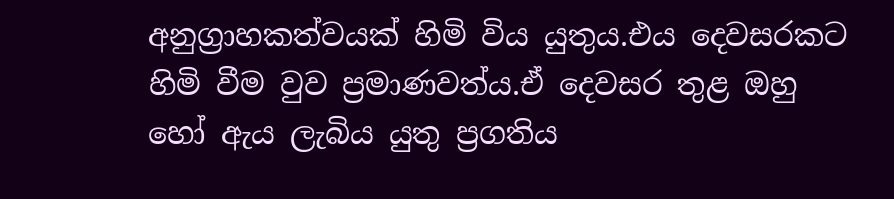අනුග්‍රාහකත්වයක් හිමි විය යුතුය.එය දෙවසරකට හිමි වීම වුව ප්‍රමාණවත්ය.ඒ දෙවසර තුළ ඔහු හෝ ඇය ලැබිය යුතු ප්‍රගතිය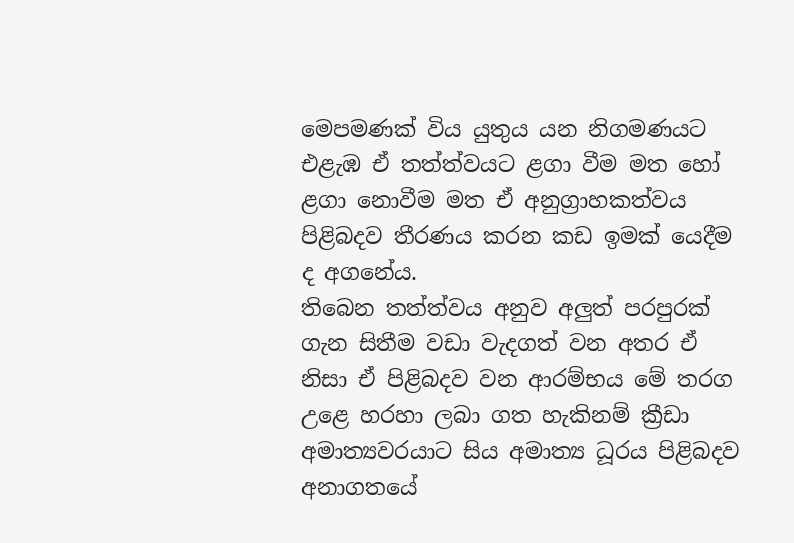මෙපමණක් විය යුතුය යන නිගමණයට එළැඹ ඒ තත්ත්වයට ළගා වීම මත හෝ ළගා නොවීම මත ඒ අනුග්‍රාහකත්වය පිළිබදව තීරණය කරන කඩ ඉමක් යෙදීම ද අගනේය.
තිබෙන තත්ත්වය අනුව අලුත් පරපුරක් ගැන සිතීම වඩා වැදගත් වන අතර ඒ නිසා ඒ පිළිබදව වන ආරම්භය මේ තරග උළෙ හරහා ලබා ගත හැකිනම් ක්‍රීඩා අමාත්‍යවරයාට සිය අමාත්‍ය ධූරය පිළිබදව අනාගතයේ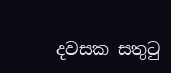දවසක සතුටු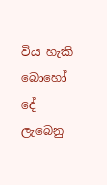විය හැකි බොහෝ දේ ලැබෙනු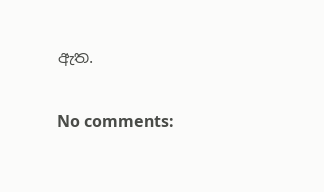ඇත.

No comments: